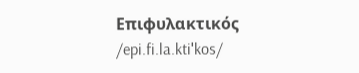Επιφυλακτικός /epi.fi.la.ktiˈkos/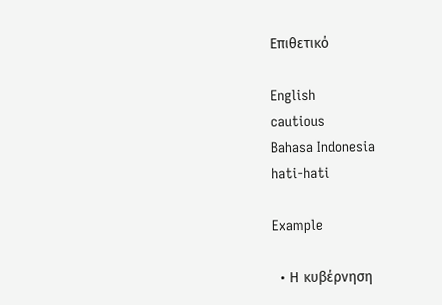Επιθετικό

English
cautious
Bahasa Indonesia
hati-hati

Example

  • Η κυβέρνηση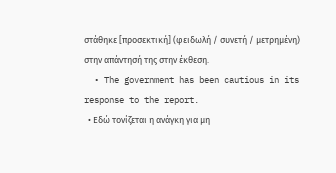στάθηκε [προσεκτική] (φειδωλή / συνετή / μετρημένη) στην απάντησή της στην έκθεση.
  • The government has been cautious in its response to the report.
  • Εδώ τονίζεται η ανάγκη για μη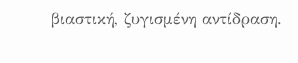βιαστική, ζυγισμένη αντίδραση.